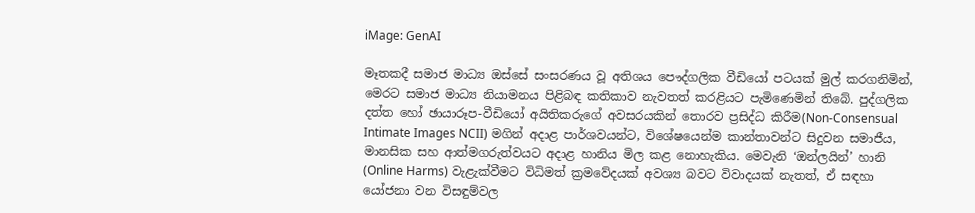iMage: GenAI

මෑතකදී සමාජ මාධ්‍ය ඔස්සේ සංසරණය වූ අතිශය පෞද්ගලික වීඩියෝ පටයක් මුල් කරගනිමින්, මෙරට සමාජ මාධ්‍ය නියාමනය පිළිබඳ කතිකාව නැවතත් කරළියට පැමිණෙමින් තිබේ. පුද්ගලික දත්ත හෝ ඡායාරූප-වීඩියෝ අයිතිකරුගේ අවසරයකින් තොරව ප්‍රසිද්ධ කිරීම(Non-Consensual Intimate Images NCII) මගින් අදාළ පාර්ශවයන්ට, විශේෂයෙන්ම කාන්තාවන්ට සිදුවන සමාජීය, මානසික සහ ආත්මගරුත්වයට අදාළ හානිය මිල කළ නොහැකිය. මෙවැනි ‘ඔන්ලයින්’ හානි (Online Harms) වැළැක්වීමට විධිමත් ක්‍රමවේදයක් අවශ්‍ය බවට විවාදයක් නැතත්, ඒ සඳහා යෝජනා වන විසඳුම්වල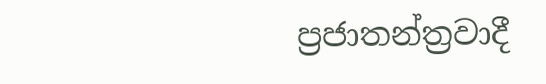ප්‍රජාතන්ත්‍රවාදී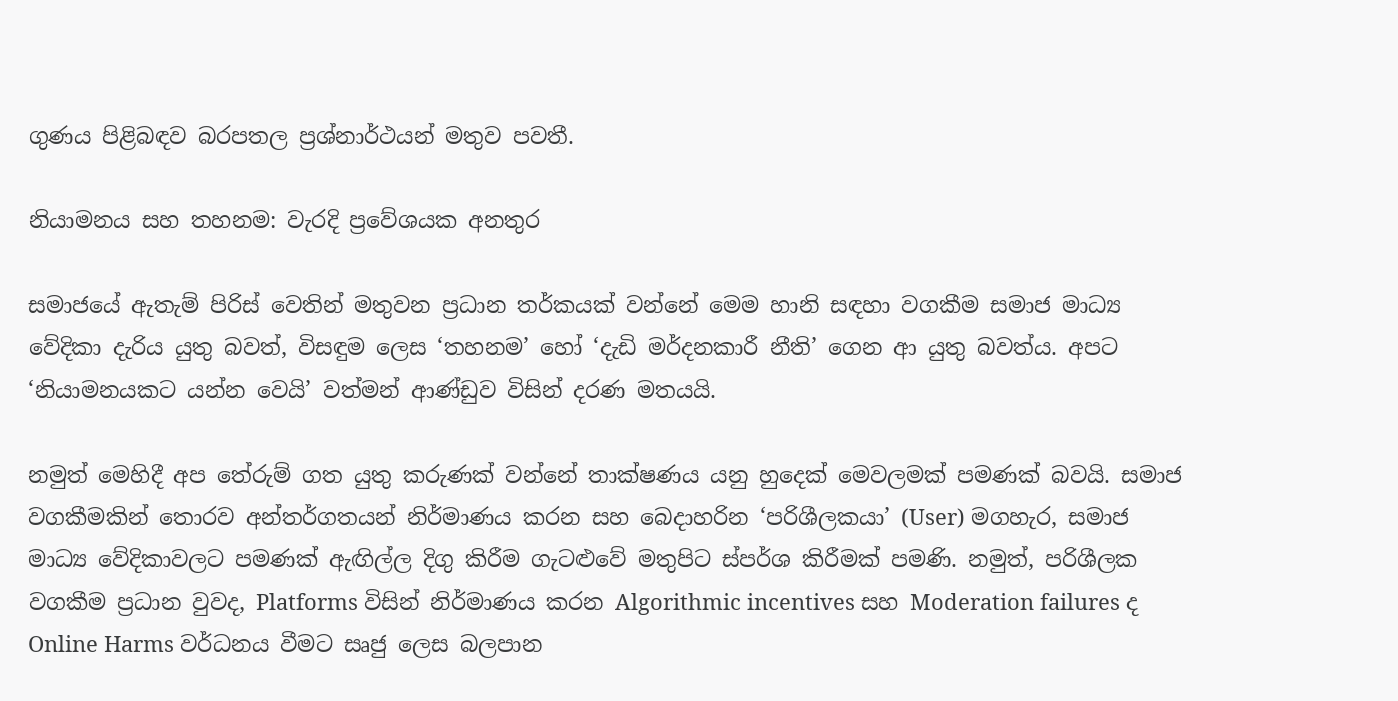ගුණය පිළිබඳව බරපතල ප්‍රශ්නාර්ථයන් මතුව පවතී.

නියාමනය සහ තහනම: වැරදි ප්‍රවේශයක අනතුර

සමාජයේ ඇතැම් පිරිස් වෙතින් මතුවන ප්‍රධාන තර්කයක් වන්නේ මෙම හානි සඳහා වගකීම සමාජ මාධ්‍ය වේදිකා දැරිය යුතු බවත්, විසඳුම ලෙස ‘තහනම’ හෝ ‘දැඩි මර්දනකාරී නීති’ ගෙන ආ යුතු බවත්ය. අපට ‘නියාමනයකට යන්න වෙයි’ වත්මන් ආණ්ඩුව විසින් දරණ මතයයි.

නමුත් මෙහිදී අප තේරුම් ගත යුතු කරුණක් වන්නේ තාක්ෂණය යනු හුදෙක් මෙවලමක් පමණක් බවයි. සමාජ වගකීමකින් තොරව අන්තර්ගතයන් නිර්මාණය කරන සහ බෙදාහරින ‘පරිශීලකයා’ (User) මගහැර, සමාජ මාධ්‍ය වේදිකාවලට පමණක් ඇඟිල්ල දිගු කිරීම ගැටළුවේ මතුපිට ස්පර්ශ කිරීමක් පමණි. නමුත්, පරිශීලක වගකීම ප්‍රධාන වුවද, Platforms විසින් නිර්මාණය කරන Algorithmic incentives සහ Moderation failures ද Online Harms වර්ධනය වීමට සෘජු ලෙස බලපාන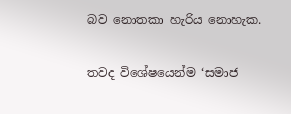බව නොතකා හැරිය නොහැක.

තවද විශේෂයෙන්ම ‘සමාජ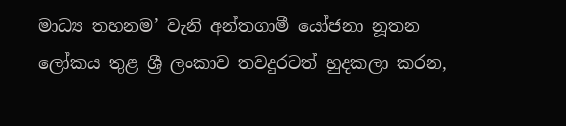මාධ්‍ය තහනම’ වැනි අන්තගාමී යෝජනා නූතන ලෝකය තුළ ශ්‍රී ලංකාව තවදුරටත් හුදකලා කරන,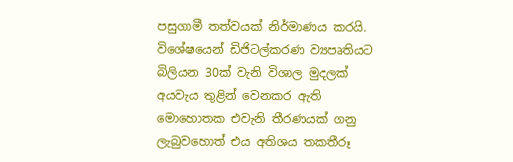පසුගාමී තත්වයක් නිර්මාණය කරයි. විශේෂයෙන් ඩිජිටල්කරණ ව්‍යපෘතියට බිලියන 30ක් වැනි විශාල මුදලක් අයවැය තුළින් වෙනකර ඇති මොහොතක එවැනි තීරණයක් ගනු ලැබුවහොත් එය අතිශය තකතීරූ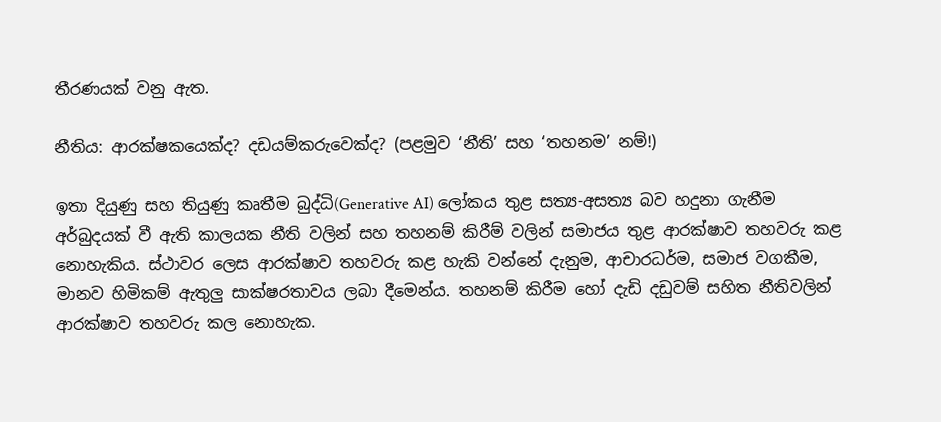තීරණයක් වනු ඇත.

නීතිය: ආරක්ෂකයෙක්ද? දඩයම්කරුවෙක්ද? (පළමුව ‘නීති’ සහ ‘තහනම’ නම්!)

ඉතා දියුණු සහ තියුණු කෘතීම බුද්ධි(Generative AI) ලෝකය තුළ සත්‍ය-අසත්‍ය බව හදුනා ගැනීම අර්බුදයක් වී ඇති කාලයක නීති වලින් සහ තහනම් කිරීම් වලින් සමාජය තුළ ආරක්ෂාව තහවරු කළ නොහැකිය. ස්ථාවර ලෙස ආරක්ෂාව තහවරු කළ හැකි වන්නේ දැනුම, ආචාරධර්ම, සමාජ වගකීම, මානව හිමිකම් ඇතුලු සාක්ෂරතාවය ලබා දීමෙන්ය. තහනම් කිරීම හෝ දැඩි දඩුවම් සහිත නීතිවලින් ආරක්ෂාව තහවරු කල නොහැක.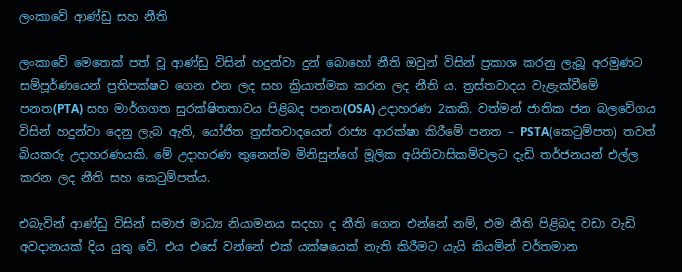ලංකාවේ ආණ්ඩු සහ නීති

ලංකාවේ මෙතෙක් පත් වූ ආණ්ඩු විසින් හදුන්වා දුන් බොහෝ නීති ඔවුන් විසින් ප්‍රකාශ කරනු ලැබූ අරමුණට සම්පූර්ණයෙන් ප්‍රතිපක්ෂව ගෙන එන ලද සහ ක්‍රියාත්මක කරන ලද නීති ය. ත්‍රස්තවාදය වැළැක්වීමේ පනත(PTA) සහ මාර්ගගත සුරක්ෂිතතාවය පිළිබද පනත(OSA) උදාහරණ 2කකි. වත්මන් ජාතික ජන බලවේගය විසින් හදුන්වා දෙනු ලැබ ඇති, යෝජිත ත්‍රස්තවාදයෙන් රාජ්‍ය ආරක්ෂා කිරීමේ පනත – PSTA(කෙටුම්පත) තවත් බියකරු උදාහරණයකි. මේ උදාහරණ තුනෙන්ම මිනිසුන්ගේ මූලික අයිතිවාසිකම්වලට දැඩි තර්ජනයන් එල්ල කරන ලද නීති සහ කෙටුම්පත්ය.

එබැවින් ආණ්ඩු විසින් සමාජ මාධ්‍ය නියාමනය සදහා ද නීති ගෙන එන්නේ නම්, එම නීති පිළිබද වඩා වැඩි අවදානයක් දිය යුතු වේ. එය එසේ වන්නේ එක් යක්ෂයෙක් නැති කිරීමට යැයි කියමින් වර්තමාන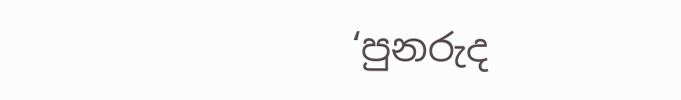‘පුනරුද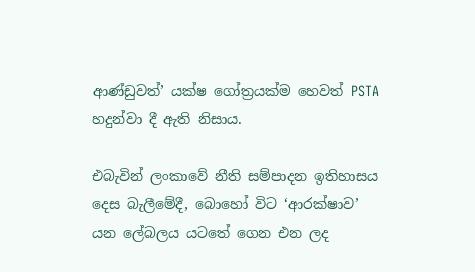ආණ්ඩුවත්’ යක්ෂ ගෝත්‍රයක්ම හෙවත් PSTA හදුන්වා දී ඇති නිසාය.

එබැවින් ලංකාවේ නීති සම්පාදන ඉතිහාසය දෙස බැලීමේදී, බොහෝ විට ‘ආරක්ෂාව’ යන ලේබලය යටතේ ගෙන එන ලද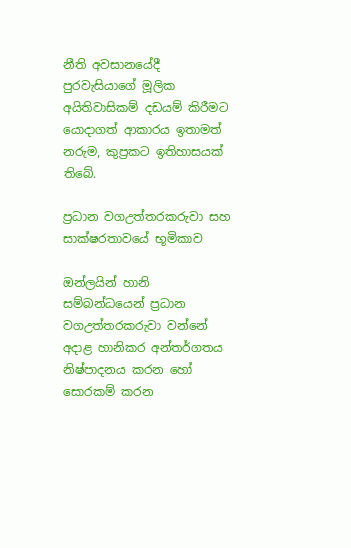නීති අවසානයේදී පුරවැසියාගේ මූලික අයිතිවාසිකම් දඩයම් කිරීමට යොදාගත් ආකාරය ඉතාමත් නරුම, කුප්‍රකට ඉතිහාසයක් තිබේ.

ප්‍රධාන වගඋත්තරකරුවා සහ සාක්ෂරතාවයේ භූමිකාව

ඔන්ලයින් හානි සම්බන්ධයෙන් ප්‍රධාන වගඋත්තරකරුවා වන්නේ අදාළ හානිකර අන්තර්ගතය නිෂ්පාදනය කරන හෝ සොරකම් කරන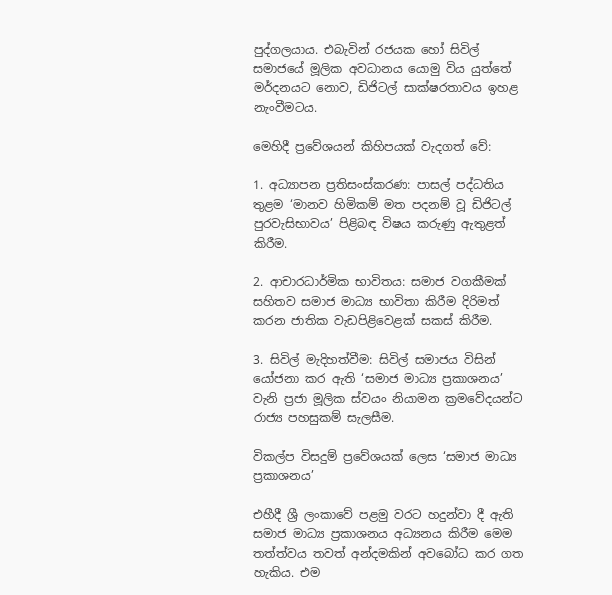පුද්ගලයාය. එබැවින් රජයක හෝ සිවිල් සමාජයේ මූලික අවධානය යොමු විය යුත්තේ මර්දනයට නොව, ඩිජිටල් සාක්ෂරතාවය ඉහළ නැංවීමටය.

මෙහිදී ප්‍රවේශයන් කිහිපයක් වැදගත් වේ:

1. අධ්‍යාපන ප්‍රතිසංස්කරණ: පාසල් පද්ධතිය තුළම ‘මානව හිමිකම් මත පදනම් වූ ඩිජිටල් පුරවැසිභාවය’ පිළිබඳ විෂය කරුණු ඇතුළත් කිරීම.

2. ආචාරධාර්මික භාවිතය: සමාජ වගකීමක් සහිතව සමාජ මාධ්‍ය භාවිතා කිරීම දිරිමත් කරන ජාතික වැඩපිළිවෙළක් සකස් කිරීම.

3. සිවිල් මැදිහත්වීම: සිවිල් සමාජය විසින් යෝජනා කර ඇති ‘සමාජ මාධ්‍ය ප්‍රකාශනය’ වැනි ප්‍රජා මූලික ස්වයං නියාමන ක්‍රමවේදයන්ට රාජ්‍ය පහසුකම් සැලසීම.

විකල්ප විසදුම් ප්‍රවේශයක් ලෙස ‘සමාජ මාධ්‍ය ප්‍රකාශනය’

එහීදී ශ්‍රී ලංකාවේ පළමු වරට හදුන්වා දී ඇති සමාජ මාධ්‍ය ප්‍රකාශනය අධ්‍යනය කිරීම මෙම තත්ත්වය තවත් අන්දමකින් අවබෝධ කර ගත හැකිය. එම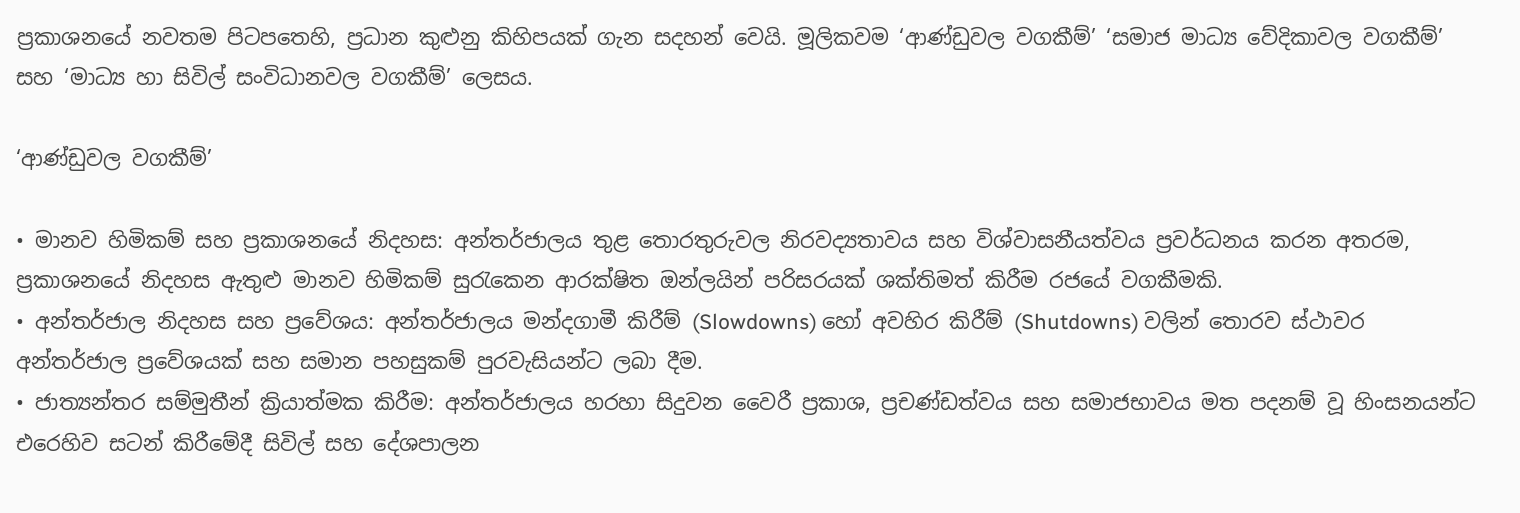ප්‍රකාශනයේ නවතම පිටපතෙහි, ප්‍රධාන කුළුනු කිහිපයක් ගැන සදහන් වෙයි. මූලිකවම ‘ආණ්ඩුවල වගකීම්’ ‘සමාජ මාධ්‍ය වේදිකාවල වගකීම්’ සහ ‘මාධ්‍ය හා සිවිල් සංවිධානවල වගකීම්’ ලෙසය.

‘ආණ්ඩුවල වගකීම්’

• මානව හිමිකම් සහ ප්‍රකාශනයේ නිදහස: අන්තර්ජාලය තුළ තොරතුරුවල නිරවද්‍යතාවය සහ විශ්වාසනීයත්වය ප්‍රවර්ධනය කරන අතරම, ප්‍රකාශනයේ නිදහස ඇතුළු මානව හිමිකම් සුරැකෙන ආරක්ෂිත ඔන්ලයින් පරිසරයක් ශක්තිමත් කිරීම රජයේ වගකීමකි.
• අන්තර්ජාල නිදහස සහ ප්‍රවේශය: අන්තර්ජාලය මන්දගාමී කිරීම් (Slowdowns) හෝ අවහිර කිරීම් (Shutdowns) වලින් තොරව ස්ථාවර අන්තර්ජාල ප්‍රවේශයක් සහ සමාන පහසුකම් පුරවැසියන්ට ලබා දීම.
• ජාත්‍යන්තර සම්මුතීන් ක්‍රියාත්මක කිරීම: අන්තර්ජාලය හරහා සිදුවන වෛරී ප්‍රකාශ, ප්‍රචණ්ඩත්වය සහ සමාජභාවය මත පදනම් වූ හිංසනයන්ට එරෙහිව සටන් කිරීමේදී සිවිල් සහ දේශපාලන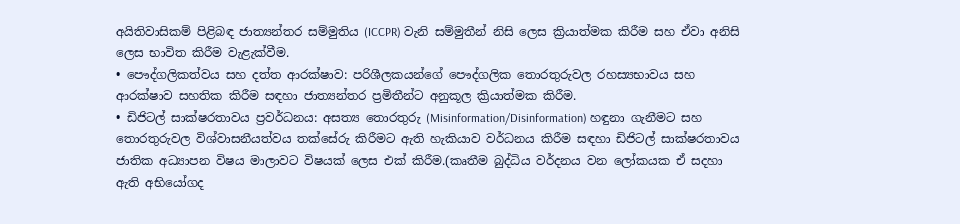අයිතිවාසිකම් පිළිබඳ ජාත්‍යන්තර සම්මුතිය (ICCPR) වැනි සම්මුතීන් නිසි ලෙස ක්‍රියාත්මක කිරීම සහ ඒවා අනිසි ලෙස භාවිත කිරීම වැළැක්වීම.
• පෞද්ගලිකත්වය සහ දත්ත ආරක්ෂාව: පරිශීලකයන්ගේ පෞද්ගලික තොරතුරුවල රහස්‍යභාවය සහ ආරක්ෂාව සහතික කිරීම සඳහා ජාත්‍යන්තර ප්‍රමිතීන්ට අනුකූල ක්‍රියාත්මක කිරීම.
• ඩිජිටල් සාක්ෂරතාවය ප්‍රවර්ධනය: අසත්‍ය තොරතුරු (Misinformation/Disinformation) හඳුනා ගැනීමට සහ තොරතුරුවල විශ්වාසනීයත්වය තක්සේරු කිරීමට ඇති හැකියාව වර්ධනය කිරීම සඳහා ඩිජිටල් සාක්ෂරතාවය ජාතික අධ්‍යාපන විෂය මාලාවට විෂයක් ලෙස එක් කිරීම.(කෘතීම බුද්ධිය වර්දනය වන ලෝකයක ඒ සදහා ඇති අභියෝගද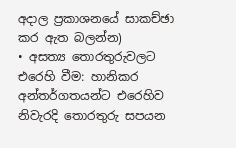අදාල ප්‍රකාශනයේ සාකච්ඡා කර ඇත බලන්න)
• අසත්‍ය තොරතුරුවලට එරෙහි වීම: හානිකර අන්තර්ගතයන්ට එරෙහිව නිවැරදි තොරතුරු සපයන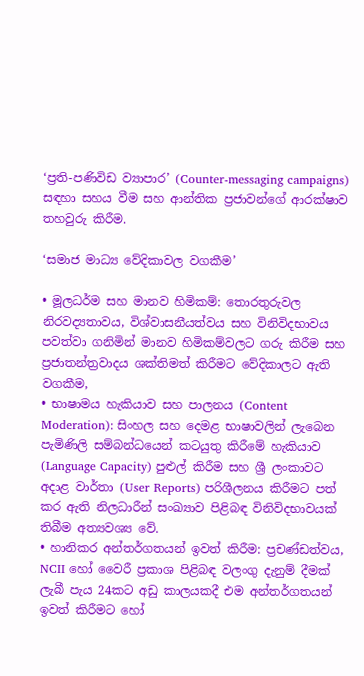‘ප්‍රති-පණිවිඩ ව්‍යාපාර’ (Counter-messaging campaigns) සඳහා සහය වීම සහ ආන්තික ප්‍රජාවන්ගේ ආරක්ෂාව තහවුරු කිරීම.

‘සමාජ මාධ්‍ය වේදිකාවල වගකීම’

• මූලධර්ම සහ මානව හිමිකම්: තොරතුරුවල නිරවද්‍යතාවය, විශ්වාසනීයත්වය සහ විනිවිදභාවය පවත්වා ගනිමින් මානව හිමිකම්වලට ගරු කිරීම සහ ප්‍රජාතන්ත්‍රවාදය ශක්තිමත් කිරීමට වේදිකාලට ඇති වගකීම,
• භාෂාමය හැකියාව සහ පාලනය (Content Moderation): සිංහල සහ දෙමළ භාෂාවලින් ලැබෙන පැමිණිලි සම්බන්ධයෙන් කටයුතු කිරීමේ හැකියාව (Language Capacity) පුළුල් කිරීම සහ ශ්‍රී ලංකාවට අදාළ වාර්තා (User Reports) පරිශීලනය කිරීමට පත් කර ඇති නිලධාරීන් සංඛ්‍යාව පිළිබඳ විනිවිදභාවයක් තිබීම අත්‍යවශ්‍ය වේ.
• හානිකර අන්තර්ගතයන් ඉවත් කිරීම: ප්‍රචණ්ඩත්වය, NCII හෝ වෛරී ප්‍රකාශ පිළිබඳ වලංගු දැනුම් දීමක් ලැබී පැය 24කට අඩු කාලයකදී එම අන්තර්ගතයන් ඉවත් කිරීමට හෝ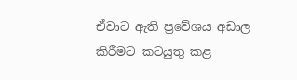ඒවාට ඇති ප්‍රවේශය අඩාල කිරීමට කටයුතු කළ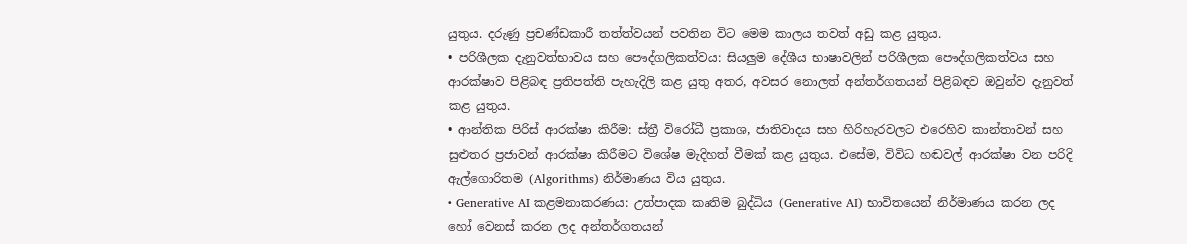යුතුය. දරුණු ප්‍රචණ්ඩකාරී තත්ත්වයන් පවතින විට මෙම කාලය තවත් අඩු කළ යුතුය.
• පරිශීලක දැනුවත්භාවය සහ පෞද්ගලිකත්වය: සියලුම දේශීය භාෂාවලින් පරිශීලක පෞද්ගලිකත්වය සහ ආරක්ෂාව පිළිබඳ ප්‍රතිපත්ති පැහැදිලි කළ යුතු අතර, අවසර නොලත් අන්තර්ගතයන් පිළිබඳව ඔවුන්ව දැනුවත් කළ යුතුය.
• ආන්තික පිරිස් ආරක්ෂා කිරීම: ස්ත්‍රී විරෝධී ප්‍රකාශ, ජාතිවාදය සහ හිරිහැරවලට එරෙහිව කාන්තාවන් සහ සුළුතර ප්‍රජාවන් ආරක්ෂා කිරීමට විශේෂ මැදිහත් වීමක් කළ යුතුය. එසේම, විවිධ හඬවල් ආරක්ෂා වන පරිදි ඇල්ගොරිතම (Algorithms) නිර්මාණය විය යුතුය.
• Generative AI කළමනාකරණය: උත්පාදක කෘතිම බුද්ධිය (Generative AI) භාවිතයෙන් නිර්මාණය කරන ලද හෝ වෙනස් කරන ලද අන්තර්ගතයන්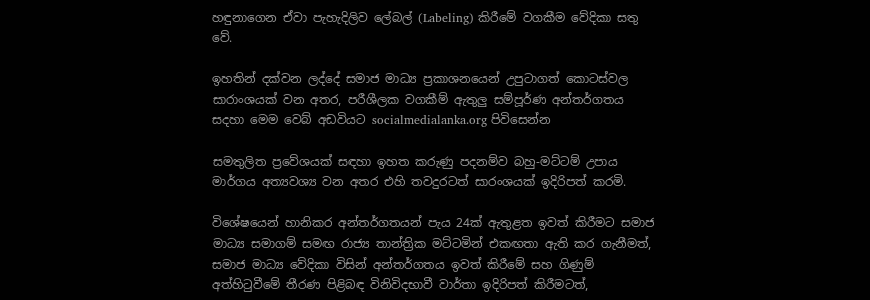හඳුනාගෙන ඒවා පැහැදිලිව ලේබල් (Labeling) කිරීමේ වගකීම වේදිකා සතු වේ.

ඉහතින් දක්වන ලද්දේ සමාජ මාධ්‍ය ප්‍රකාශනයෙන් උපුටාගත් කොටස්වල සාරාංශයක් වන අතර, පරීශීලක වගකීම් ඇතුලු සම්පූර්ණ අන්තර්ගතය සදහා මෙම වෙබ් අඩවියට socialmedialanka.org පිවිසෙන්න

සමතුලිත ප්‍රවේශයක් සඳහා ඉහත කරුණු පදනම්ව බහු-මට්ටම් උපාය මාර්ගය අත්‍යවශ්‍ය වන අතර එහි තවදුරටත් සාරංශයක් ඉදිරිපත් කරමි.

විශේෂයෙන් හානිකර අන්තර්ගතයන් පැය 24ක් ඇතුළත ඉවත් කිරීමට සමාජ මාධ්‍ය සමාගම් සමඟ රාජ්‍ය තාන්ත්‍රික මට්ටමින් එකඟතා ඇති කර ගැනීමත්, සමාජ මාධ්‍ය වේදිකා විසින් අන්තර්ගතය ඉවත් කිරීමේ සහ ගිණුම් අත්හිටුවීමේ තීරණ පිළිබඳ විනිවිදභාවී වාර්තා ඉදිරිපත් කිරීමටත්,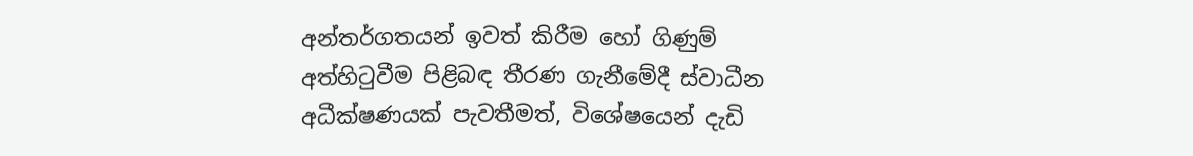අන්තර්ගතයන් ඉවත් කිරීම හෝ ගිණුම් අත්හිටුවීම පිළිබඳ තීරණ ගැනීමේදී ස්වාධීන අධීක්ෂණයක් පැවතීමත්, විශේෂයෙන් දැඩි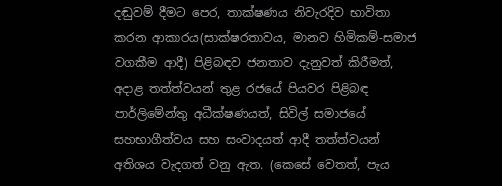දඬුවම් දීමට පෙර, තාක්ෂණය නිවැරදිව භාවිතා කරන ආකාරය(සාක්ෂරතාවය, මානව හිමිකම්-සමාජ වගකීම ආදී) පිළිබඳව ජනතාව දැනුවත් කිරීමත්, අදාළ තත්ත්වයන් තුළ රජයේ පියවර පිළිබඳ පාර්ලිමේන්තු අධීක්ෂණයත්, සිවිල් සමාජයේ සහභාගීත්වය සහ සංවාදයත් ආදී තත්ත්වයන් අතිශය වැදගත් වනු ඇත. (කෙසේ වෙතත්, පැය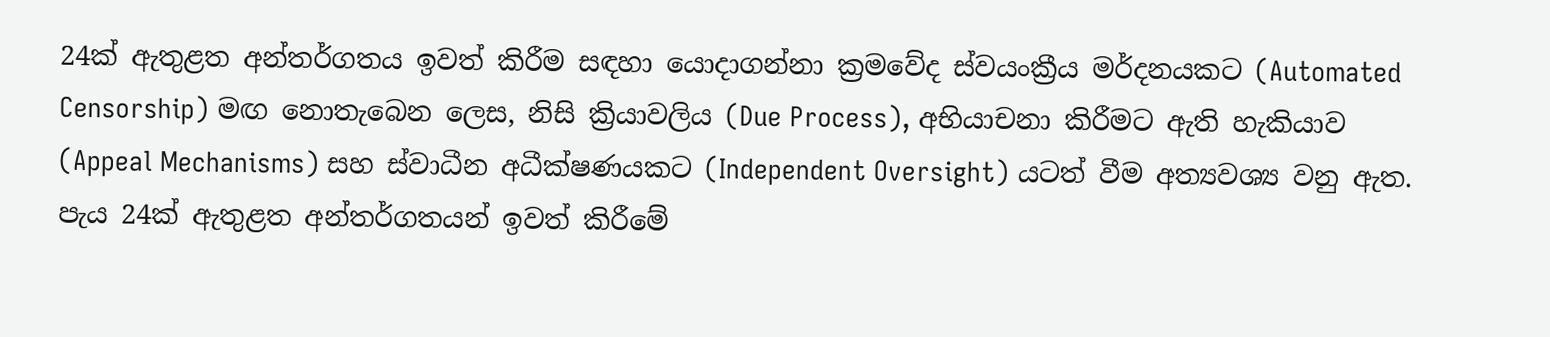24ක් ඇතුළත අන්තර්ගතය ඉවත් කිරීම සඳහා යොදාගන්නා ක්‍රමවේද ස්වයංක්‍රීය මර්දනයකට (Automated Censorship) මඟ නොතැබෙන ලෙස, නිසි ක්‍රියාවලිය (Due Process), අභියාචනා කිරීමට ඇති හැකියාව (Appeal Mechanisms) සහ ස්වාධීන අධීක්ෂණයකට (Independent Oversight) යටත් වීම අත්‍යවශ්‍ය වනු ඇත. පැය 24ක් ඇතුළත අන්තර්ගතයන් ඉවත් කිරීමේ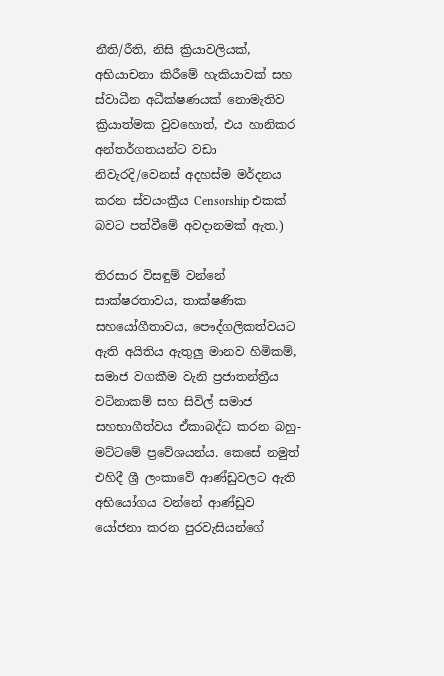නීති/රීති, නිසි ක්‍රියාවලියක්, අභියාචනා කිරීමේ හැකියාවක් සහ ස්වාධීන අධීක්ෂණයක් නොමැතිව ක්‍රියාත්මක වුවහොත්, එය හානිකර අන්තර්ගතයන්ට වඩා නිවැරදි/වෙනස් අදහස්ම මර්දනය කරන ස්වයංක්‍රීය Censorship එකක් බවට පත්වීමේ අවදානමක් ඇත.)

තිරසාර විසඳුම් වන්නේ සාක්ෂරතාවය, තාක්ෂණික සහයෝගීතාවය, පෞද්ගලිකත්වයට ඇති අයිතිය ඇතුලු මානව හිමිකම්, සමාජ වගකීම වැනි ප්‍රජාතන්ත්‍රීය වටිනාකම් සහ සිවිල් සමාජ සහභාගීත්වය ඒකාබද්ධ කරන බහු-මට්ටමේ ප්‍රවේශයන්ය. කෙසේ නමුත් එහිදී ශ්‍රී ලංකාවේ ආණ්ඩුවලට ඇති අභියෝගය වන්නේ ආණ්ඩුව යෝජනා කරන පුරවැසියන්ගේ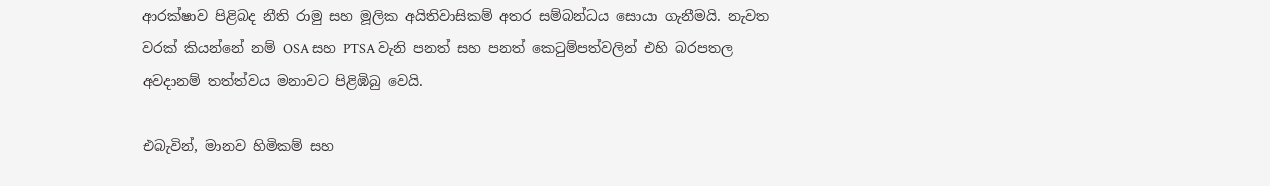ආරක්ෂාව පිළිබද නීති රාමු සහ මූලික අයිතිවාසිකම් අතර සම්බන්ධය සොයා ගැනීමයි. නැවත වරක් කියන්නේ නම් OSA සහ PTSA වැනි පනත් සහ පනත් කෙටුම්පත්වලින් එහි බරපතල අවදානම් තත්ත්වය මනාවට පිළිඹිබු වෙයි.

එබැවින්, මානව හිමිකම් සහ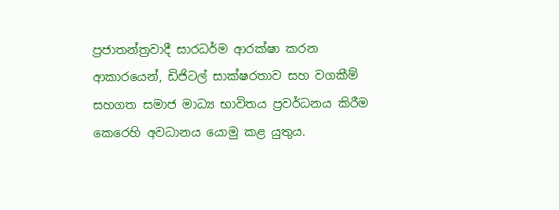ප්‍රජාතන්ත්‍රවාදී සාරධර්ම ආරක්ෂා කරන ආකාරයෙන්, ඩිජිටල් සාක්ෂරතාව සහ වගකීම් සහගත සමාජ මාධ්‍ය භාවිතය ප්‍රවර්ධනය කිරීම කෙරෙහි අවධානය යොමු කළ යුතුය.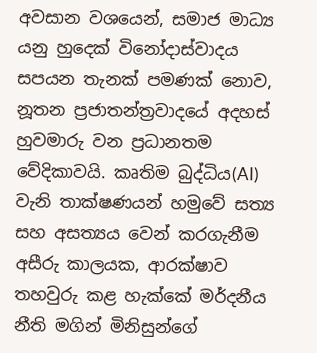අවසාන වශයෙන්, සමාජ මාධ්‍ය යනු හුදෙක් විනෝදාස්වාදය සපයන තැනක් පමණක් නොව, නූතන ප්‍රජාතන්ත්‍රවාදයේ අදහස් හුවමාරු වන ප්‍රධානතම වේදිකාවයි. කෘතිම බුද්ධිය(AI) වැනි තාක්ෂණයන් හමුවේ සත්‍ය සහ අසත්‍යය වෙන් කරගැනීම අසීරු කාලයක, ආරක්ෂාව තහවුරු කළ හැක්කේ මර්දනීය නීති මගින් මිනිසුන්ගේ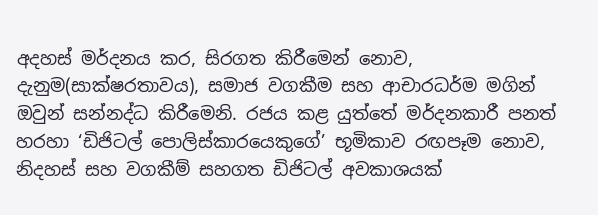අදහස් මර්දනය කර, සිරගත කිරීමෙන් නොව, දැනුම(සාක්ෂරතාවය), සමාජ වගකීම සහ ආචාරධර්ම මගින් ඔවුන් සන්නද්ධ කිරීමෙනි. රජය කළ යුත්තේ මර්දනකාරී පනත් හරහා ‘ඩිජිටල් පොලිස්කාරයෙකුගේ’ භූමිකාව රඟපෑම නොව, නිදහස් සහ වගකීම් සහගත ඩිජිටල් අවකාශයක්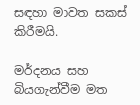සඳහා මාවත සකස් කිරීමයි.

මර්දනය සහ බියගැන්වීම මත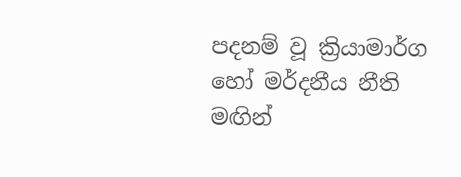පදනම් වූ ක්‍රියාමාර්ග හෝ මර්දනීය නීති මඟින්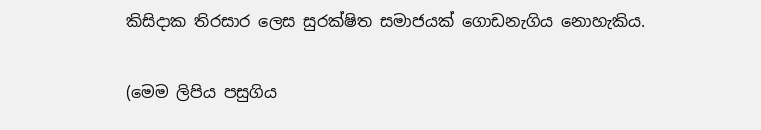කිසිදාක තිරසාර ලෙස සුරක්ෂිත සමාජයක් ගොඩනැගිය නොහැකිය.

(මෙම ලිපිය පසුගිය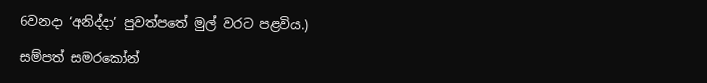6වනදා ‘අනිද්දා’ පුවත්පතේ මුල් වරට පළවිය.)

සම්පත් සමරකෝන්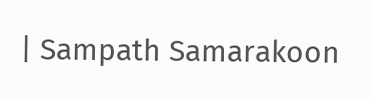| Sampath Samarakoon